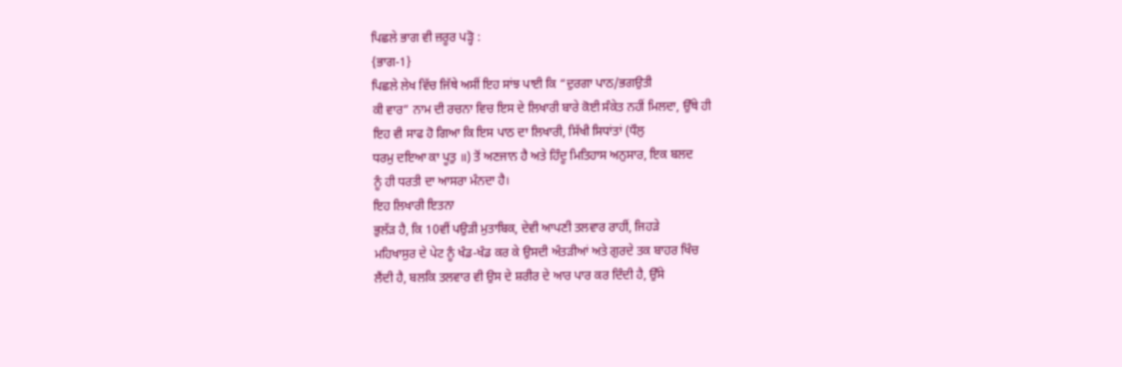ਪਿਛਲੇ ਭਾਗ ਵੀ ਜ਼ਰੂਰ ਪੜ੍ਹੋ :
{ਭਾਗ-1}
ਪਿਛਲੇ ਲੇਖ ਵਿੱਚ ਜਿੱਥੇ ਅਸੀਂ ਇਹ ਸਾਂਝ ਪਾਈ ਕਿ “ਦੁਰਗਾ ਪਾਠ/ਭਗਉਤੀ
ਕੀ ਵਾਰ” ਨਾਮ ਦੀ ਰਚਨਾ ਵਿਚ ਇਸ ਦੇ ਲਿਖਾਰੀ ਬਾਰੇ ਕੋਈ ਸੰਕੇਤ ਨਹੀਂ ਮਿਲਦਾ, ਉੱਥੇ ਹੀ
ਇਹ ਵੀ ਸਾਫ ਹੋ ਗਿਆ ਕਿ ਇਸ ਪਾਠ ਦਾ ਲਿਖਾਰੀ, ਸਿੱਖੀ ਸਿਧਾਂਤਾਂ (ਧੌਲੁ
ਧਰਮੁ ਦਇਆ ਕਾ ਪੂਤੁ ॥) ਤੋਂ ਅਣਜਾਨ ਹੈ ਅਤੇ ਹਿੰਦੂ ਮਿਤਿਹਾਸ ਅਨੁਸਾਰ, ਇਕ ਬਲਦ
ਨੂੰ ਹੀ ਧਰਤੀ ਦਾ ਆਸਰਾ ਮੰਨਦਾ ਹੈ।
ਇਹ ਲਿਖਾਰੀ ਇਤਨਾ
ਭੁਲੱੜ ਹੈ, ਕਿ 10ਵੀਂ ਪਉੜੀ ਮੁਤਾਬਿਕ, ਦੇਵੀ ਆਪਣੀ ਤਲਵਾਰ ਰਾਹੀਂ, ਜਿਹੜੇ
ਮਹਿਖਾਸੁਰ ਦੇ ਪੇਟ ਨੂੰ ਖੰਡ-ਖੰਡ ਕਰ ਕੇ ਉਸਦੀ ਅੰਤੜੀਆਂ ਅਤੇ ਗੁਰਦੇ ਤਕ ਬਾਹਰ ਖਿੰਚ
ਲੈਂਦੀ ਹੈ, ਬਲਕਿ ਤਲਵਾਰ ਵੀ ਉਸ ਦੇ ਸ਼ਰੀਰ ਦੇ ਆਰ ਪਾਰ ਕਰ ਦਿੰਦੀ ਹੈ, ਉੱਸੇ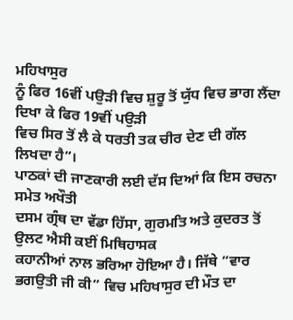ਮਹਿਖਾਸੁਰ
ਨੂੰ ਫਿਰ 16ਵੀਂ ਪਉੜੀ ਵਿਚ ਸ਼ੁਰੂ ਤੋਂ ਯੁੱਧ ਵਿਚ ਭਾਗ ਲੈਂਦਾ ਦਿਖਾ ਕੇ ਫਿਰ 19ਵੀਂ ਪਉੜੀ
ਵਿਚ ਸਿਰ ਤੋਂ ਲੈ ਕੇ ਧਰਤੀ ਤਕ ਚੀਰ ਦੇਣ ਦੀ ਗੱਲ ਲਿਖਦਾ ਹੈ”।
ਪਾਠਕਾਂ ਦੀ ਜਾਣਕਾਰੀ ਲਈ ਦੱਸ ਦਿਆਂ ਕਿ ਇਸ ਰਚਨਾ ਸਮੇਤ ਅਖੌਤੀ
ਦਸਮ ਗ੍ਰੰਥ ਦਾ ਵੱਡਾ ਹਿੱਸਾ, ਗੁਰਮਤਿ ਅਤੇ ਕੁਦਰਤ ਤੋਂ ਉਲਟ ਐਸੀ ਕਈਂ ਮਿਥਿਹਾਸਕ
ਕਹਾਨੀਆਂ ਨਾਲ ਭਰਿਆ ਹੋਇਆ ਹੈ। ਜਿੱਥੇ “ਵਾਰ ਭਗਉਤੀ ਜੀ ਕੀ” ਵਿਚ ਮਹਿਖਾਸੁਰ ਦੀ ਮੌਤ ਦਾ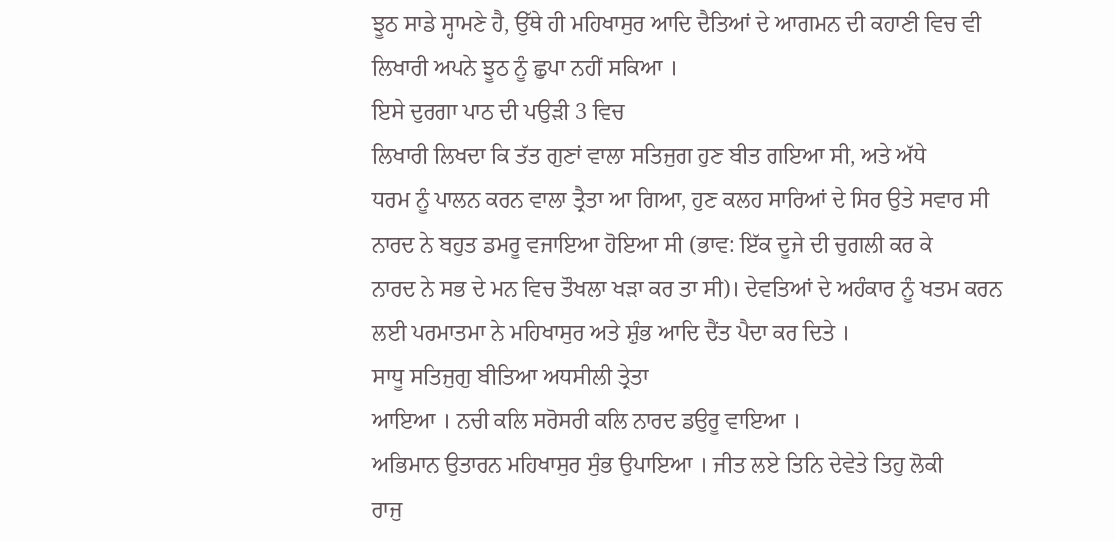ਝੂਠ ਸਾਡੇ ਸ੍ਹਾਮਣੇ ਹੈ, ਉੱਥੇ ਹੀ ਮਹਿਖਾਸੁਰ ਆਦਿ ਦੈਤਿਆਂ ਦੇ ਆਗਮਨ ਦੀ ਕਹਾਣੀ ਵਿਚ ਵੀ
ਲਿਖਾਰੀ ਅਪਨੇ ਝੂਠ ਨੂੰ ਛੁਪਾ ਨਹੀਂ ਸਕਿਆ ।
ਇਸੇ ਦੁਰਗਾ ਪਾਠ ਦੀ ਪਉੜੀ 3 ਵਿਚ
ਲਿਖਾਰੀ ਲਿਖਦਾ ਕਿ ਤੱਤ ਗੁਣਾਂ ਵਾਲਾ ਸਤਿਜੁਗ ਹੁਣ ਬੀਤ ਗਇਆ ਸੀ, ਅਤੇ ਅੱਧੇ
ਧਰਮ ਨੂੰ ਪਾਲਨ ਕਰਨ ਵਾਲਾ ਤ੍ਰੈਤਾ ਆ ਗਿਆ, ਹੁਣ ਕਲਹ ਸਾਰਿਆਂ ਦੇ ਸਿਰ ਉਤੇ ਸਵਾਰ ਸੀ
ਨਾਰਦ ਨੇ ਬਹੁਤ ਡਮਰੂ ਵਜਾਇਆ ਹੋਇਆ ਸੀ (ਭਾਵ: ਇੱਕ ਦੂਜੇ ਦੀ ਚੁਗਲੀ ਕਰ ਕੇ
ਨਾਰਦ ਨੇ ਸਭ ਦੇ ਮਨ ਵਿਚ ਤੌਖਲਾ ਖੜਾ ਕਰ ਤਾ ਸੀ)। ਦੇਵਤਿਆਂ ਦੇ ਅਹੰਕਾਰ ਨੂੰ ਖਤਮ ਕਰਨ
ਲਈ ਪਰਮਾਤਮਾ ਨੇ ਮਹਿਖਾਸੁਰ ਅਤੇ ਸ਼ੁੰਭ ਆਦਿ ਦੈਂਤ ਪੈਦਾ ਕਰ ਦਿਤੇ ।
ਸਾਧੂ ਸਤਿਜੁਗੁ ਬੀਤਿਆ ਅਧਸੀਲੀ ਤ੍ਰੇਤਾ
ਆਇਆ । ਨਚੀ ਕਲਿ ਸਰੋਸਰੀ ਕਲਿ ਨਾਰਦ ਡਉਰੂ ਵਾਇਆ ।
ਅਭਿਮਾਨ ਉਤਾਰਨ ਮਹਿਖਾਸੁਰ ਸੁੰਭ ਉਪਾਇਆ । ਜੀਤ ਲਏ ਤਿਨਿ ਦੇਵੇਤੇ ਤਿਹੁ ਲੋਕੀ
ਰਾਜੁ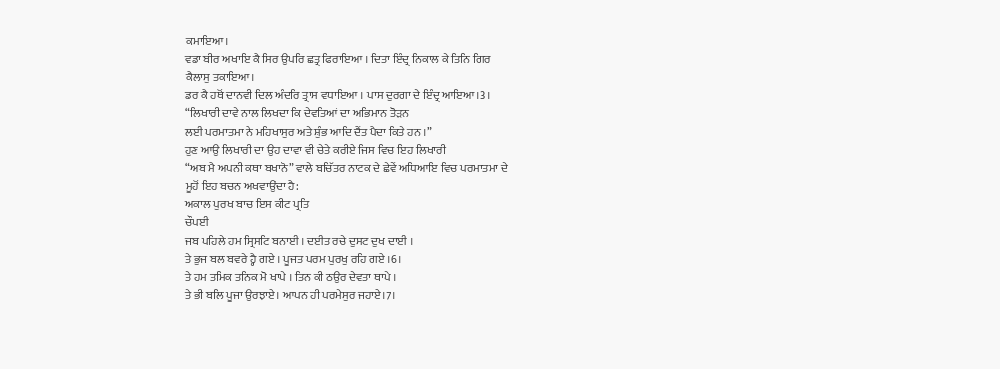ਕਮਾਇਆ।
ਵਡਾ ਬੀਰ ਅਖਾਇ ਕੈ ਸਿਰ ਉਪਰਿ ਛਤ੍ਰ ਫਿਰਾਇਆ । ਦਿਤਾ ਇੰਦ੍ਰ ਨਿਕਾਲ ਕੇ ਤਿਨਿ ਗਿਰ
ਕੈਲਾਸੁ ਤਕਾਇਆ।
ਡਰ ਕੈ ਹਥੋਂ ਦਾਨਵੀ ਦਿਲ ਅੰਦਰਿ ਤ੍ਰਾਸ ਵਧਾਇਆ । ਪਾਸ ਦੁਰਗਾ ਦੇ ਇੰਦ੍ਰ ਆਇਆ।3।
“ਲਿਖਾਰੀ ਦਾਵੇ ਨਾਲ ਲਿਖਦਾ ਕਿ ਦੇਵਤਿਆਂ ਦਾ ਅਭਿਮਾਨ ਤੋੜਨ
ਲਈ ਪਰਮਾਤਮਾ ਨੇ ਮਹਿਖਾਸੁਰ ਅਤੇ ਸ਼ੁੰਭ ਆਦਿ ਦੈਂਤ ਪੈਦਾ ਕਿਤੇ ਹਨ ।”
ਹੁਣ ਆਉ ਲਿਖਾਰੀ ਦਾ ਉਹ ਦਾਵਾ ਵੀ ਚੇਤੇ ਕਰੀਏ ਜਿਸ ਵਿਚ ਇਹ ਲਿਖਾਰੀ
“ਅਬ ਮੈ ਅਪਨੀ ਕਥਾ ਬਖਾਨੋ” ਵਾਲੇ ਬਚਿੱਤਰ ਨਾਟਕ ਦੇ ਛੇਵੇਂ ਅਧਿਆਇ ਵਿਚ ਪਰਮਾਤਮਾ ਦੇ
ਮੂਹੋਂ ਇਹ ਬਚਨ ਅਖਵਾਉਂਦਾ ਹੈ:
ਅਕਾਲ ਪੁਰਖ ਬਾਚ ਇਸ ਕੀਟ ਪ੍ਰਤਿ
ਚੌਪਈ
ਜਬ ਪਹਿਲੇ ਹਮ ਸ੍ਰਿਸਟਿ ਬਨਾਈ । ਦਈਤ ਰਚੇ ਦੁਸਟ ਦੁਖ ਦਾਈ ।
ਤੇ ਭੁਜ ਬਲ ਬਵਰੇ ਹ੍ਹੈ ਗਏ । ਪੂਜਤ ਪਰਮ ਪੁਰਖੁ ਰਹਿ ਗਏ ।6।
ਤੇ ਹਮ ਤਮਿਕ ਤਨਿਕ ਮੋ ਖਾਪੇ । ਤਿਨ ਕੀ ਠਉਰ ਦੇਵਤਾ ਥਾਪੇ ।
ਤੇ ਭੀ ਬਲਿ ਪੂਜਾ ਉਰਝਾਏ। ਆਪਨ ਹੀ ਪਰਮੇਸੁਰ ਜਹਾਏ।7।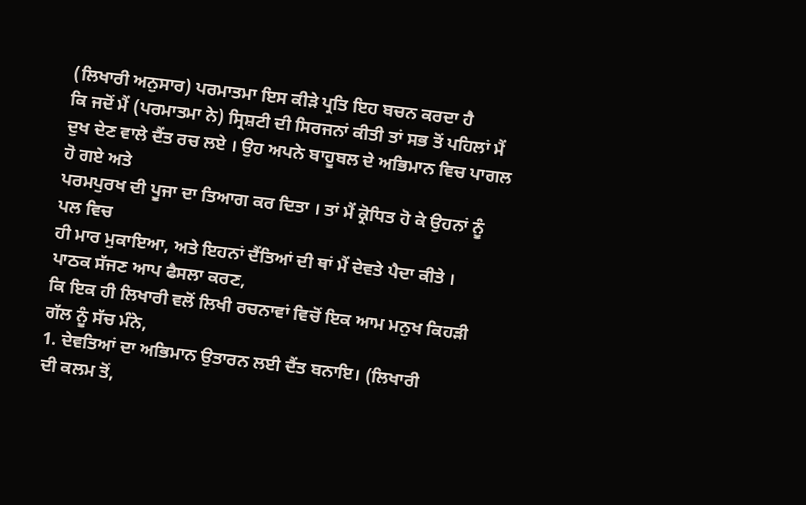(ਲਿਖਾਰੀ ਅਨੁਸਾਰ) ਪਰਮਾਤਮਾ ਇਸ ਕੀੜੇ ਪ੍ਰਤਿ ਇਹ ਬਚਨ ਕਰਦਾ ਹੈ
ਕਿ ਜਦੋਂ ਮੈਂ (ਪਰਮਾਤਮਾ ਨੇ) ਸ੍ਰਿਸ਼ਟੀ ਦੀ ਸਿਰਜਨਾਂ ਕੀਤੀ ਤਾਂ ਸਭ ਤੋਂ ਪਹਿਲਾਂ ਮੈਂ
ਦੁਖ ਦੇਣ ਵਾਲੇ ਦੈਂਤ ਰਚ ਲਏ । ਉਹ ਅਪਨੇ ਬਾਹੂਬਲ ਦੇ ਅਭਿਮਾਨ ਵਿਚ ਪਾਗਲ ਹੋ ਗਏ ਅਤੇ
ਪਰਮਪੁਰਖ ਦੀ ਪੂਜਾ ਦਾ ਤਿਆਗ ਕਰ ਦਿਤਾ । ਤਾਂ ਮੈਂ ਕ੍ਰੋਧਿਤ ਹੋ ਕੇ ਉਹਨਾਂ ਨੂੰ ਪਲ ਵਿਚ
ਹੀ ਮਾਰ ਮੁਕਾਇਆ, ਅਤੇ ਇਹਨਾਂ ਦੈਂਤਿਆਂ ਦੀ ਥਾਂ ਮੈਂ ਦੇਵਤੇ ਪੈਦਾ ਕੀਤੇ ।
ਪਾਠਕ ਸੱਜਣ ਆਪ ਫੈਸਲਾ ਕਰਣ,
ਕਿ ਇਕ ਹੀ ਲਿਖਾਰੀ ਵਲੋਂ ਲਿਖੀ ਰਚਨਾਵਾਂ ਵਿਚੋਂ ਇਕ ਆਮ ਮਨੁਖ ਕਿਹੜੀ ਗੱਲ ਨੂੰ ਸੱਚ ਮੰਨੇ,
1. ਦੇਵਤਿਆਂ ਦਾ ਅਭਿਮਾਨ ਉਤਾਰਨ ਲਈ ਦੈਂਤ ਬਨਾਇ। (ਲਿਖਾਰੀ
ਦੀ ਕਲਮ ਤੋਂ,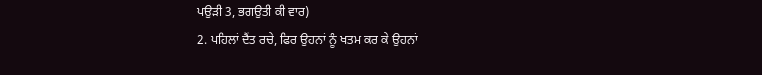ਪਉੜੀ 3, ਭਗਉਤੀ ਕੀ ਵਾਰ)
2. ਪਹਿਲਾਂ ਦੈਂਤ ਰਚੇ, ਫਿਰ ਉਹਨਾਂ ਨੂੰ ਖਤਮ ਕਰ ਕੇ ਉਹਨਾਂ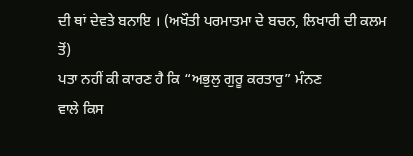ਦੀ ਥਾਂ ਦੇਵਤੇ ਬਨਾਇ । (ਅਖੌਤੀ ਪਰਮਾਤਮਾ ਦੇ ਬਚਨ, ਲਿਖਾਰੀ ਦੀ ਕਲਮ ਤੋਂ)
ਪਤਾ ਨਹੀਂ ਕੀ ਕਾਰਣ ਹੈ ਕਿ “ਅਭੁਲੁ ਗੁਰੂ ਕਰਤਾਰੁ” ਮੰਨਣ
ਵਾਲੇ ਕਿਸ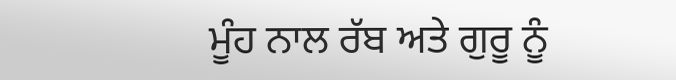ਮੂੰਹ ਨਾਲ ਰੱਬ ਅਤੇ ਗੁਰੂ ਨੂੰ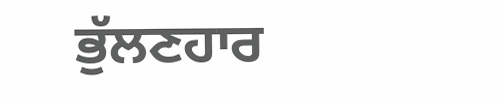ਭੁੱਲਣਹਾਰ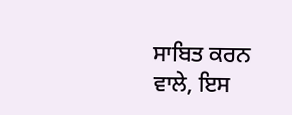ਸਾਬਿਤ ਕਰਨ ਵਾਲੇ, ਇਸ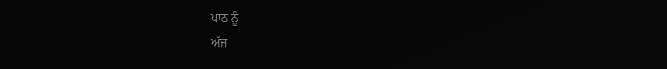ਪਾਠ ਨੂੰ
ਅੱਜ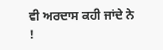ਵੀ ਅਰਦਾਸ ਕਹੀ ਜਾਂਦੇ ਨੇ !